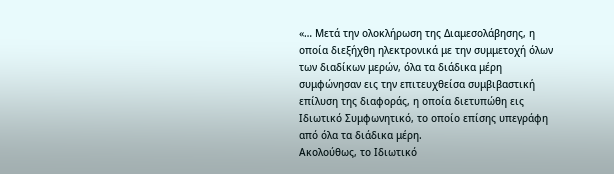«… Μετά την ολοκλήρωση της Διαμεσολάβησης, η οποία διεξήχθη ηλεκτρονικά με την συμμετοχή όλων των διαδίκων μερών, όλα τα διάδικα μέρη συμφώνησαν εις την επιτευχθείσα συμβιβαστική επίλυση της διαφοράς, η οποία διετυπώθη εις Ιδιωτικό Συμφωνητικό, το οποίο επίσης υπεγράφη από όλα τα διάδικα μέρη.
Ακολούθως, το Ιδιωτικό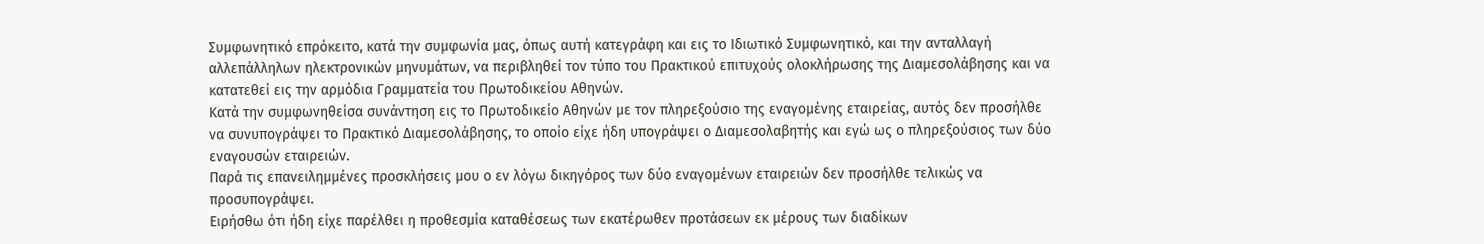Συμφωνητικό επρόκειτο, κατά την συμφωνία μας, όπως αυτή κατεγράφη και εις το Ιδιωτικό Συμφωνητικό, και την ανταλλαγή αλλεπάλληλων ηλεκτρονικών μηνυμάτων, να περιβληθεί τον τύπο του Πρακτικού επιτυχούς ολοκλήρωσης της Διαμεσολάβησης και να κατατεθεί εις την αρμόδια Γραμματεία του Πρωτοδικείου Αθηνών.
Κατά την συμφωνηθείσα συνάντηση εις το Πρωτοδικείο Αθηνών με τον πληρεξούσιο της εναγομένης εταιρείας, αυτός δεν προσήλθε να συνυπογράψει το Πρακτικό Διαμεσολάβησης, το οποίο είχε ήδη υπογράψει ο Διαμεσολαβητής και εγώ ως ο πληρεξούσιος των δύο εναγουσών εταιρειών.
Παρά τις επανειλημμένες προσκλήσεις μου ο εν λόγω δικηγόρος των δύο εναγομένων εταιρειών δεν προσήλθε τελικώς να προσυπογράψει.
Ειρήσθω ότι ήδη είχε παρέλθει η προθεσμία καταθέσεως των εκατέρωθεν προτάσεων εκ μέρους των διαδίκων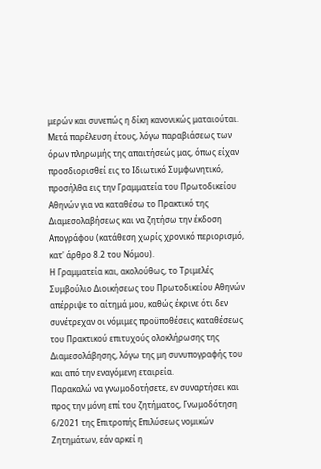μερών και συνεπώς η δίκη κανονικώς ματαιούται.
Μετά παρέλευση έτους, λόγω παραβιάσεως των όρων πληρωμής της απαιτήσεώς μας, όπως είχαν προσδιορισθεί εις το Ιδιωτικό Συμφωνητικό, προσήλθα εις την Γραμματεία του Πρωτοδικείου Αθηνών για να καταθέσω το Πρακτικό της Διαμεσολαβήσεως και να ζητήσω την έκδοση Απογράφου (κατάθεση χωρίς χρονικό περιορισμό, κατ' άρθρο 8.2 του Νόμου).
Η Γραμματεία και, ακολούθως, το Τριμελές Συμβούλιο Διοικήσεως του Πρωτοδικείου Αθηνών απέρριψε το αίτημά μου, καθώς έκρινε ότι δεν συνέτρεχαν οι νόμιμες προϋποθέσεις καταθέσεως του Πρακτικού επιτυχούς ολοκλήρωσης της Διαμεσολάβησης, λόγω της μη συνυπογραφής του και από την εναγόμενη εταιρεία.
Παρακαλώ να γνωμοδοτήσετε, εν συναρτήσει και προς την μόνη επί του ζητήματος, Γνωμοδότηση 6/2021 της Επιτροπής Επιλύσεως νομικών Ζητημάτων, εάν αρκεί η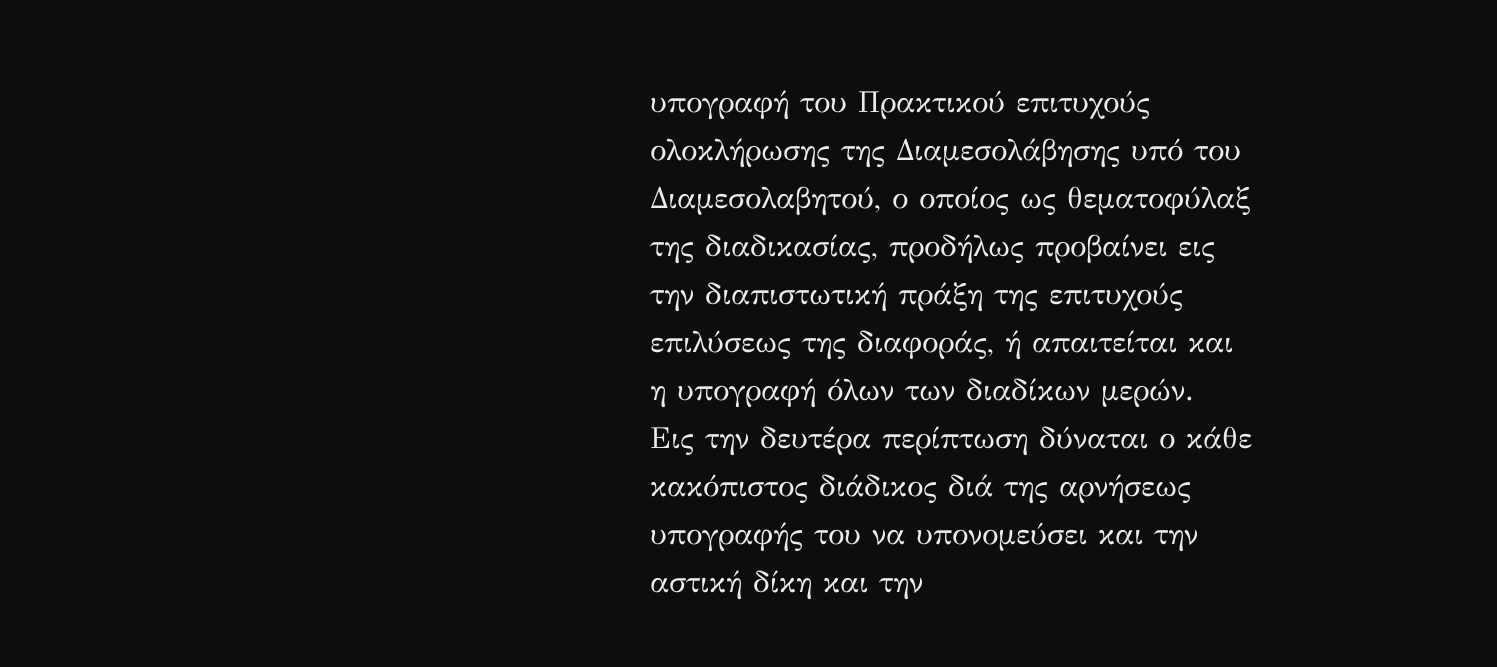υπογραφή του Πρακτικού επιτυχούς ολοκλήρωσης της Διαμεσολάβησης υπό του Διαμεσολαβητού, ο οποίος ως θεματοφύλαξ της διαδικασίας, προδήλως προβαίνει εις την διαπιστωτική πράξη της επιτυχούς επιλύσεως της διαφοράς, ή απαιτείται και η υπογραφή όλων των διαδίκων μερών.
Εις την δευτέρα περίπτωση δύναται ο κάθε κακόπιστος διάδικος διά της αρνήσεως υπογραφής του να υπονομεύσει και την αστική δίκη και την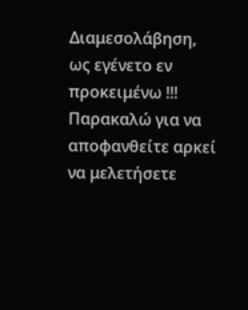Διαμεσολάβηση,
ως εγένετο εν προκειμένω !!!
Παρακαλώ για να αποφανθείτε αρκεί να μελετήσετε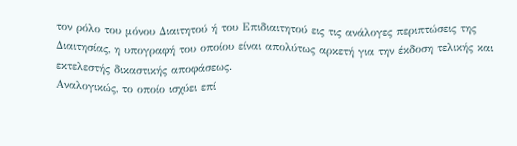τον ρόλο του μόνου Διαιτητού ή του Επιδιαιτητού εις τις ανάλογες περιπτώσεις της Διαιτησίας, η υπογραφή του οποίου είναι απολύτως αρκετή για την έκδοση τελικής και εκτελεστής δικαστικής αποφάσεως.
Αναλογικώς, το οποίο ισχύει επί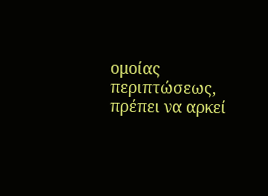ομοίας περιπτώσεως, πρέπει να αρκεί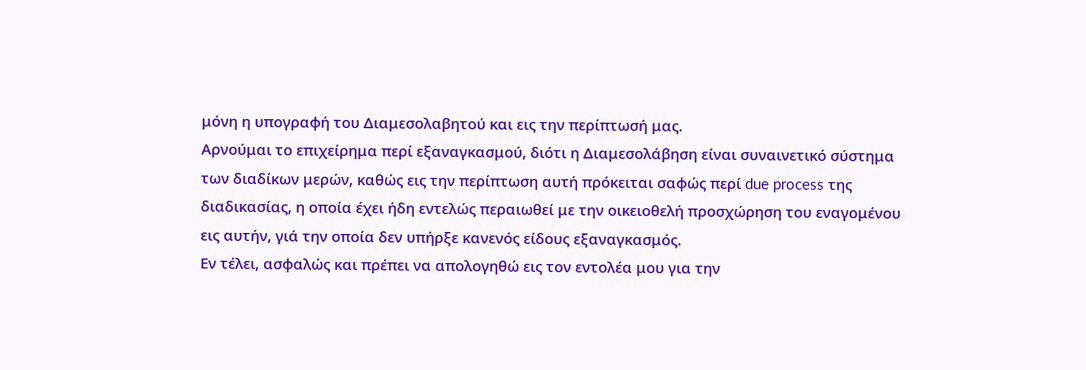μόνη η υπογραφή του Διαμεσολαβητού και εις την περίπτωσή μας.
Αρνούμαι το επιχείρημα περί εξαναγκασμού, διότι η Διαμεσολάβηση είναι συναινετικό σύστημα των διαδίκων μερών, καθώς εις την περίπτωση αυτή πρόκειται σαφώς περί due process της διαδικασίας, η οποία έχει ήδη εντελώς περαιωθεί με την οικειοθελή προσχώρηση του εναγομένου εις αυτήν, γιά την οποία δεν υπήρξε κανενός είδους εξαναγκασμός.
Εν τέλει, ασφαλώς και πρέπει να απολογηθώ εις τον εντολέα μου για την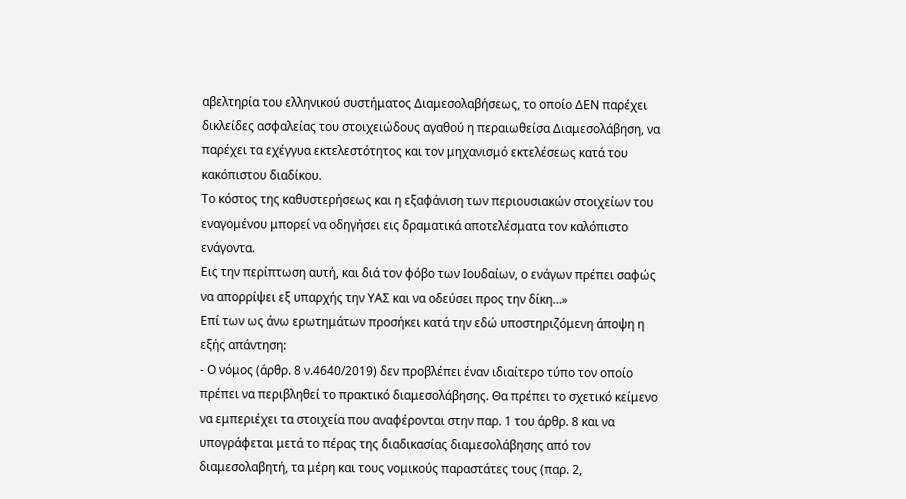αβελτηρία του ελληνικού συστήματος Διαμεσολαβήσεως, το οποίο ΔΕΝ παρέχει δικλείδες ασφαλείας του στοιχειώδους αγαθού η περαιωθείσα Διαμεσολάβηση, να παρέχει τα εχέγγυα εκτελεστότητος και τον μηχανισμό εκτελέσεως κατά του κακόπιστου διαδίκου.
Το κόστος της καθυστερήσεως και η εξαφάνιση των περιουσιακών στοιχείων του εναγομένου μπορεί να οδηγήσει εις δραματικά αποτελέσματα τον καλόπιστο ενάγοντα.
Εις την περίπτωση αυτή, και διά τον φόβο των Ιουδαίων, ο ενάγων πρέπει σαφώς να απορρίψει εξ υπαρχής την ΥΑΣ και να οδεύσει προς την δίκη…»
Επί των ως άνω ερωτημάτων προσήκει κατά την εδώ υποστηριζόμενη άποψη η εξής απάντηση:
- Ο νόμος (άρθρ. 8 ν.4640/2019) δεν προβλέπει έναν ιδιαίτερο τύπο τον οποίο πρέπει να περιβληθεί το πρακτικό διαμεσολάβησης. Θα πρέπει το σχετικό κείμενο να εμπεριέχει τα στοιχεία που αναφέρονται στην παρ. 1 του άρθρ. 8 και να υπογράφεται μετά το πέρας της διαδικασίας διαμεσολάβησης από τον διαμεσολαβητή, τα μέρη και τους νομικούς παραστάτες τους (παρ. 2,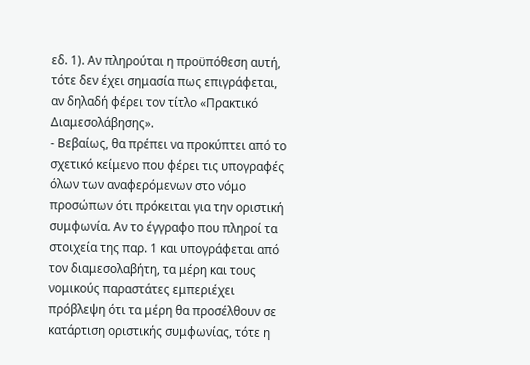εδ. 1). Αν πληρούται η προϋπόθεση αυτή, τότε δεν έχει σημασία πως επιγράφεται, αν δηλαδή φέρει τον τίτλο «Πρακτικό Διαμεσολάβησης».
- Βεβαίως, θα πρέπει να προκύπτει από το σχετικό κείμενο που φέρει τις υπογραφές όλων των αναφερόμενων στο νόμο προσώπων ότι πρόκειται για την οριστική συμφωνία. Αν το έγγραφο που πληροί τα στοιχεία της παρ. 1 και υπογράφεται από τον διαμεσολαβήτη, τα μέρη και τους νομικούς παραστάτες εμπεριέχει πρόβλεψη ότι τα μέρη θα προσέλθουν σε κατάρτιση οριστικής συμφωνίας, τότε η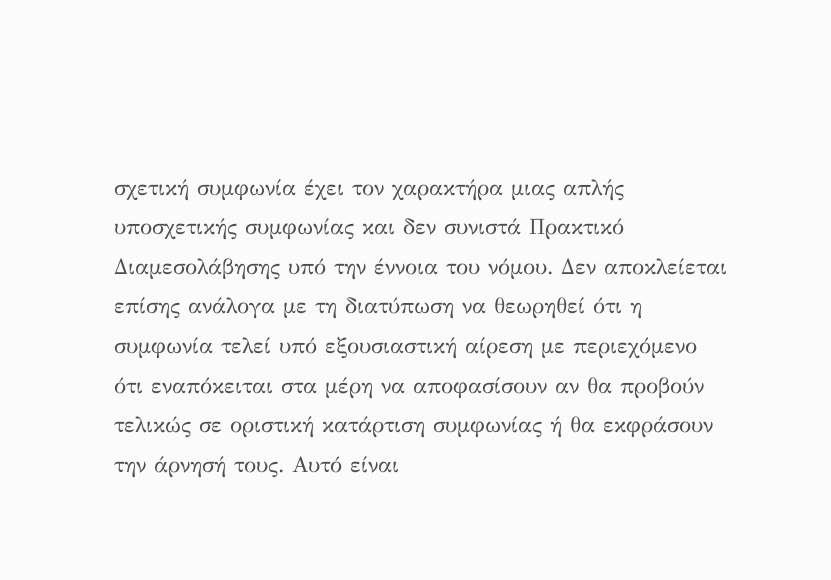σχετική συμφωνία έχει τον χαρακτήρα μιας απλής υποσχετικής συμφωνίας και δεν συνιστά Πρακτικό Διαμεσολάβησης υπό την έννοια του νόμου. Δεν αποκλείεται επίσης ανάλογα με τη διατύπωση να θεωρηθεί ότι η συμφωνία τελεί υπό εξουσιαστική αίρεση με περιεχόμενο ότι εναπόκειται στα μέρη να αποφασίσουν αν θα προβούν τελικώς σε οριστική κατάρτιση συμφωνίας ή θα εκφράσουν την άρνησή τους. Αυτό είναι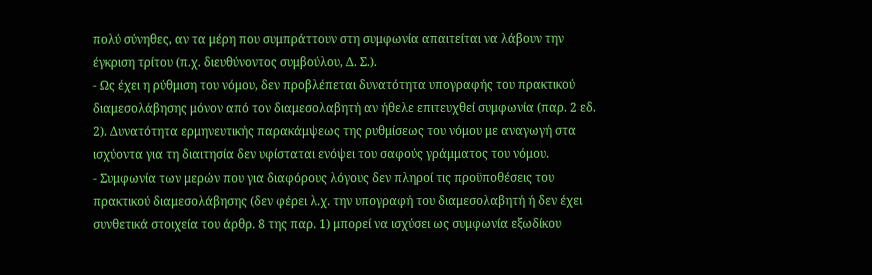πολύ σύνηθες, αν τα μέρη που συμπράττουν στη συμφωνία απαιτείται να λάβουν την έγκριση τρίτου (π.χ. διευθύνοντος συμβούλου, Δ. Σ.).
- Ως έχει η ρύθμιση του νόμου, δεν προβλέπεται δυνατότητα υπογραφής του πρακτικού διαμεσολάβησης μόνον από τον διαμεσολαβητή αν ήθελε επιτευχθεί συμφωνία (παρ. 2 εδ. 2). Δυνατότητα ερμηνευτικής παρακάμψεως της ρυθμίσεως του νόμου με αναγωγή στα ισχύοντα για τη διαιτησία δεν υφίσταται ενόψει του σαφούς γράμματος του νόμου.
- Συμφωνία των μερών που για διαφόρους λόγους δεν πληροί τις προϋποθέσεις του πρακτικού διαμεσολάβησης (δεν φέρει λ.χ. την υπογραφή του διαμεσολαβητή ή δεν έχει συνθετικά στοιχεία του άρθρ. 8 της παρ. 1) μπορεί να ισχύσει ως συμφωνία εξωδίκου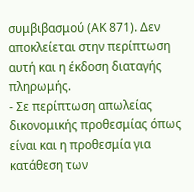συμβιβασμού (ΑΚ 871). Δεν αποκλείεται στην περίπτωση αυτή και η έκδοση διαταγής πληρωμής.
- Σε περίπτωση απωλείας δικονομικής προθεσμίας όπως είναι και η προθεσμία για κατάθεση των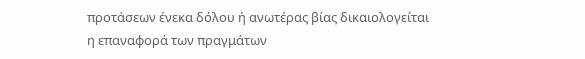προτάσεων ένεκα δόλου ή ανωτέρας βίας δικαιολογείται η επαναφορά των πραγμάτων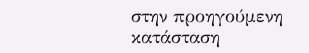στην προηγούμενη κατάσταση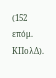(152 επόμ. ΚΠολΔ).